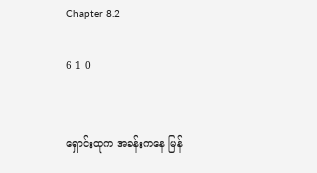Chapter 8.2

6 1 0


ရှောင်းထုက အခန်းကနေ မြန်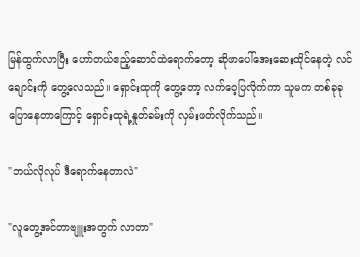မြန်ထွက်လာပြီး ဟော်တယ်ဧည့်ဆောင်ထဲရောက်တော့ ဆိုဖာပေါ်အေးဆေးထိုင်နေတဲ့ လင်ချောင်းကို တွေ့လေသည်။ ရှောင်းထုကို တွေ့တော့ လက်ဝေ့ပြလိုက်ကာ သူမက တစ်ခုခုပြောနေတာကြောင့် ရှောင်းထုရဲ့နှုတ်ခမ်းကို လှမ်းဖတ်လိုက်သည်။

"ဘယ်လိုလုပ် ဒီရောက်နေတာလဲ"

"လူတွေ့အင်တာဗျူးအတွက် လာတာ"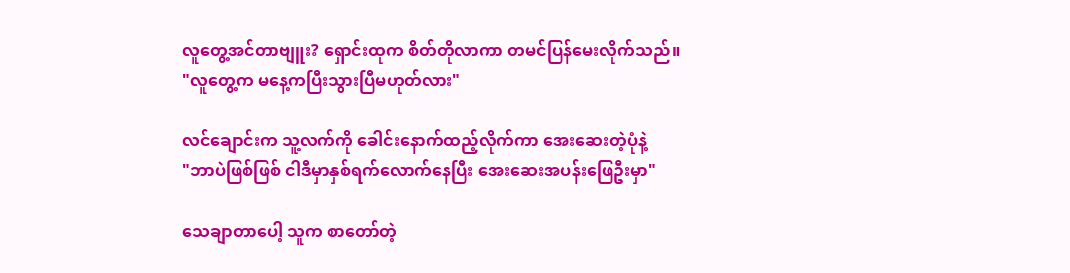လူတွေ့အင်တာဗျူး? ရှောင်းထုက စိတ်တိုလာကာ တမင်ပြန်မေးလိုက်သည်။
"လူတွေ့က မနေ့ကပြီးသွားပြီမဟုတ်လား"

လင်ချောင်းက သူ့လက်ကို ခေါင်းနောက်ထည့်လိုက်ကာ အေးဆေးတဲ့ပုံနဲ့
"ဘာပဲဖြစ်ဖြစ် ငါဒီမှာနှစ်ရက်လောက်နေပြီး‌ အေးဆေးအပန်းဖြေဦးမှာ"

သေချာတာပေါ့ သူက စာတော်တဲ့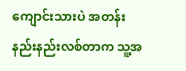ကျောင်းသားပဲ အတန်းနည်းနည်းလစ်တာက သူ့အ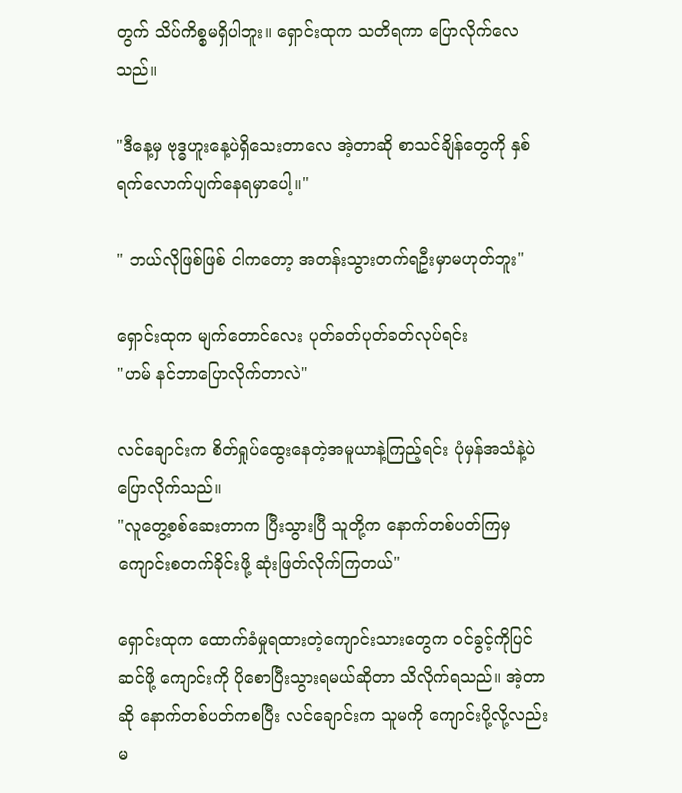တွက် သိပ်ကိစ္စမရှိပါဘူး။ ရှောင်းထုက သတိရကာ ပြောလိုက်လေသည်။

"ဒီနေ့မှ ဗုဒ္ဓဟူးနေ့ပဲရှိသေးတာလေ အဲ့တာဆို စာသင်ချိန်တွေကို နှစ်ရက်လောက်ပျက်နေရမှာပေါ့။"

" ဘယ်လိုဖြစ်ဖြစ် ငါကတော့ အတန်းသွားတက်ရဦးမှာမဟုတ်ဘူး"

ရှောင်းထုက မျက်တောင်လေး ပုတ်ခတ်ပုတ်ခတ်လုပ်ရင်း
"ဟမ် နင်ဘာပြောလိုက်တာလဲ"

လင်ချောင်းက စိတ်ရှုပ်ထွေးနေတဲ့အမူယာနဲ့ကြည့်ရင်း ပုံမှန်အသံနဲ့ပဲ ပြောလိုက်သည်။
"လူတွေ့စစ်ဆေးတာက ပြီးသွားပြီ သူတို့က နောက်တစ်ပတ်ကြမှ ကျောင်းစတက်ခိုင်းဖို့ ဆုံးဖြတ်လိုက်ကြတယ်"

ရှောင်းထုက ထောက်ခံမှုရထားတဲ့ကျောင်းသားတွေက ဝင်ခွင့်ကိုပြင်ဆင်ဖို့ ကျောင်းကို ပိုစောပြီးသွားရမယ်ဆိုတာ သိလိုက်ရသည်။ အဲ့တာဆို နောက်တစ်ပတ်ကစပြီး လင်ချောင်းက သူမကို ကျောင်းပို့လို့လည်း မ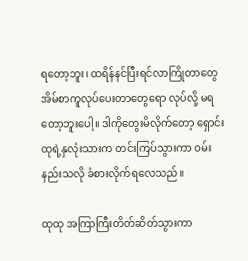ရတော့ဘူး၊ ထရိန်နင်ပြီးရင်လာကြိုတာတွေ အိမ်စာကူလုပ်ပေးတာတွေရော လုပ်လို့ မရတော့ဘူးပေါ့။ ဒါကိုတွေးမိလိုက်တော့ ရှောင်းထုရဲ့နှလုံးသားက တင်းကြပ်သွားကာ ဝမ်းနည်းသလို ခံစားလိုက်ရလေသည်။

ထုထု အကြာကြီးတိတ်ဆိတ်သွားကာ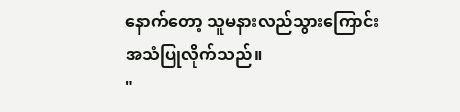နောက်တော့ သူမနားလည်သွားကြောင်းအသံပြုလိုက်သည်။
"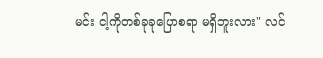မင်း ငါ့ကိုတစ်ခုခုပြောစရာ မရှိဘူးလား" လင်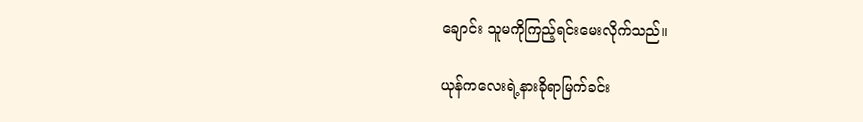ချောင်း သူမကိုကြည့်ရင်းမေးလိုက်သည်။

ယုန်ကလေးရဲ့နားခိုရာမြက်ခင်း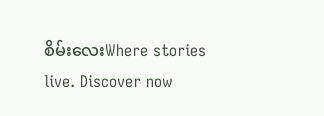စိမ်းလေးWhere stories live. Discover now